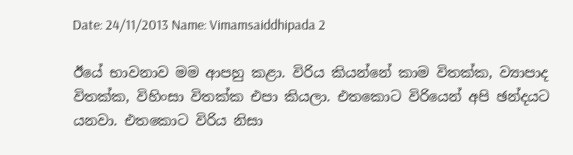Date: 24/11/2013 Name: Vimamsaiddhipada 2

ඊයේ භාවනාව මම ආපහු කළා. විරිය කියන්නේ කාම විතක්ක, ව්‍යාපාද විතක්ක, විහිංසා විතක්ක එපා කියලා. එතකොට විරියෙන් අපි ඡන්දයට යනවා. එතකොට විරිය නිසා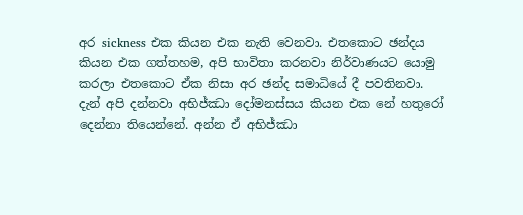අර sickness එක කියන එක නැති වෙනවා. එතකොට ඡන්දය කියන එක ගත්තහම, අපි භාවිතා කරනවා නිර්වාණයට යොමු කරලා එතකොට ඒක නිසා අර ඡන්ද සමාධියේ දී පවතිනවා. දැන් අපි දන්නවා අභිජ්ඣා දෝමනස්සය කියන එක නේ හතුරෝ දෙන්නා තියෙන්නේ. අන්න ඒ අභිජ්ඣා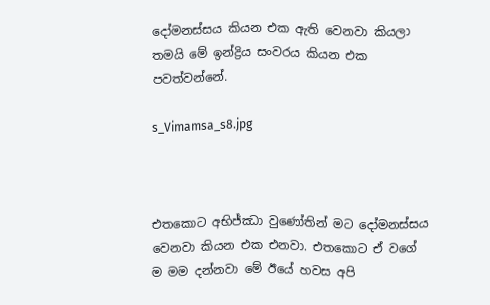දෝමනස්සය කියන එක ඇති වෙනවා කියලා තමයි මේ ඉන්ද්‍රිය සංවරය කියන එක පවත්වන්නේ.

s_Vimamsa_s8.jpg



එතකොට අභිජ්ඣා වුණෝතින් මට දෝමනස්සය වෙනවා කියන එක එනවා. එතකොට ඒ වගේ ම මම දන්නවා මේ ඊයේ හවස අපි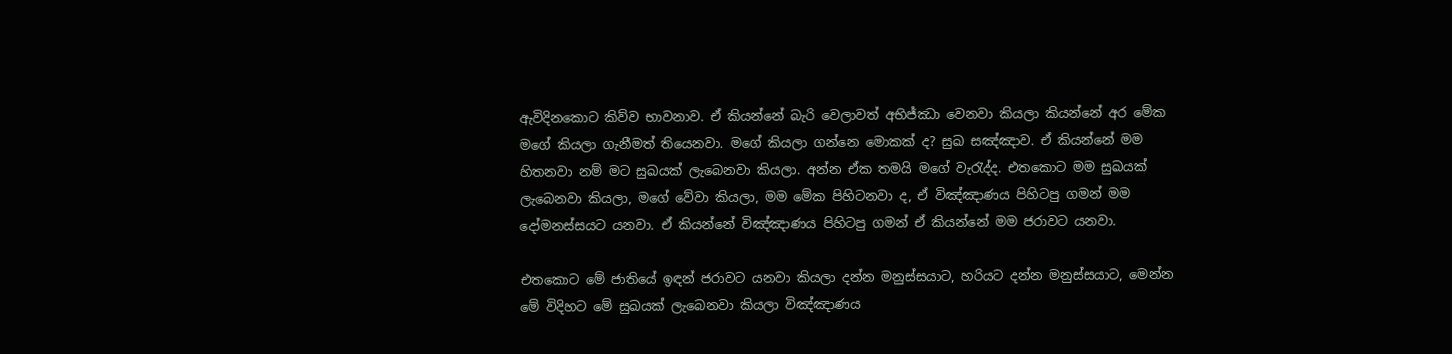ඇවිදිනකොට කිව්ව භාවනාව. ඒ කියන්නේ බැරි වෙලාවත් අභිජ්ඣා වෙනවා කියලා කියන්නේ අර මේක මගේ කියලා ගැනීමත් තියෙනවා. මගේ කියලා ගන්නෙ මොකක් ද? සුඛ සඤ්ඤාව. ඒ කියන්නේ මම හිතනවා නම් මට සුඛයක් ලැබෙනවා කියලා. අන්න ඒක තමයි මගේ වැරැද්ද. එතකොට මම සුඛයක් ලැබෙනවා කියලා, මගේ වේවා කියලා, මම මේක පිහිටනවා ද, ඒ විඤ්ඤාණය පිහිටපු ගමන් මම දෝමනස්සයට යනවා. ඒ කියන්නේ විඤ්ඤාණය පිහිටපු ගමන් ඒ කියන්නේ මම ජරාවට යනවා.

එතකොට මේ ජාතියේ ඉඳන් ජරාවට යනවා කියලා දන්න මනුස්සයාට, හරියට දන්න මනුස්සයාට, මෙන්න මේ විදිහට මේ සුඛයක් ලැබෙනවා කියලා විඤ්ඤාණය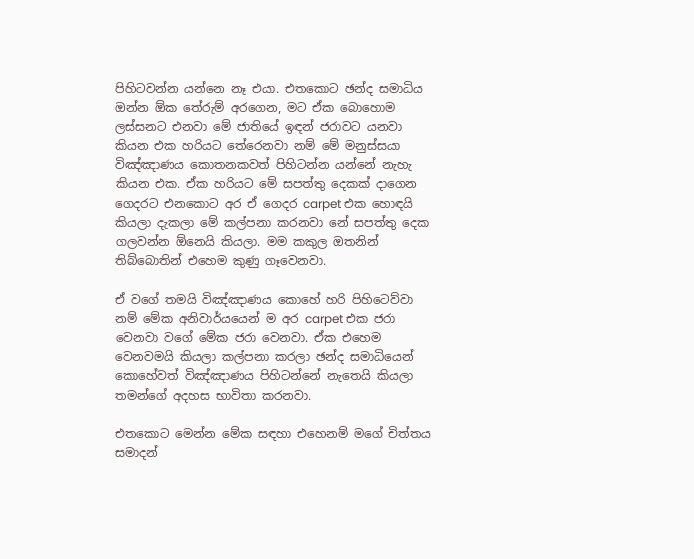පිහිටවන්න යන්නෙ නෑ එයා. එතකොට ඡන්ද සමාධිය ඔන්න ඕක තේරුම් අරගෙන, මට ඒක බොහොම ලස්සනට එනවා මේ ජාතියේ ඉඳන් ජරාවට යනවා කියන එක හරියට තේරෙනවා නම් මේ මනුස්සයා විඤ්ඤාණය කොතනකවත් පිහිටන්න යන්නේ නැහැ කියන එක. ඒක හරියට මේ සපත්තු දෙකක් දාගෙන ගෙදරට එනකොට අර ඒ ගෙදර carpet එක හොඳයි කියලා දැකලා මේ කල්පනා කරනවා නේ සපත්තු දෙක ගලවන්න ඕනෙයි කියලා. මම කකුල ඔතනින් තිබ්බොතින් එහෙම කුණු ගෑවෙනවා.

ඒ වගේ තමයි විඤ්ඤාණය කොහේ හරි පිහිටෙව්වා නම් මේක අනිවාර්යයෙන් ම අර carpet එක ජරා වෙනවා වගේ මේක ජරා වෙනවා. ඒක එහෙම වෙනවමයි කියලා කල්පනා කරලා ඡන්ද සමාධියෙන් කොහේවත් විඤ්ඤාණය පිහිටන්නේ නැතෙයි කියලා තමන්ගේ අදහස භාවිතා කරනවා.

එතකොට මෙන්න මේක සඳහා එහෙනම් මගේ චිත්තය සමාදන්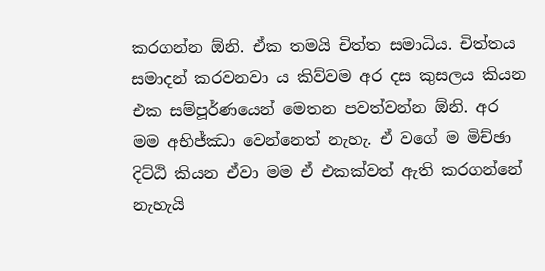කරගන්න ඕනි. ඒක තමයි චිත්ත සමාධිය. චිත්තය සමාදන් කරවනවා ය කිව්වම අර දස කුසලය කියන එක සම්පූර්ණයෙන් මෙතන පවත්වන්න ඕනි. අර මම අභිජ්ඣා වෙන්නෙත් නැහැ. ඒ වගේ ම මිච්ඡා දිට්ඨි කියන ඒවා මම ඒ එකක්වත් ඇති කරගන්නේ නැහැයි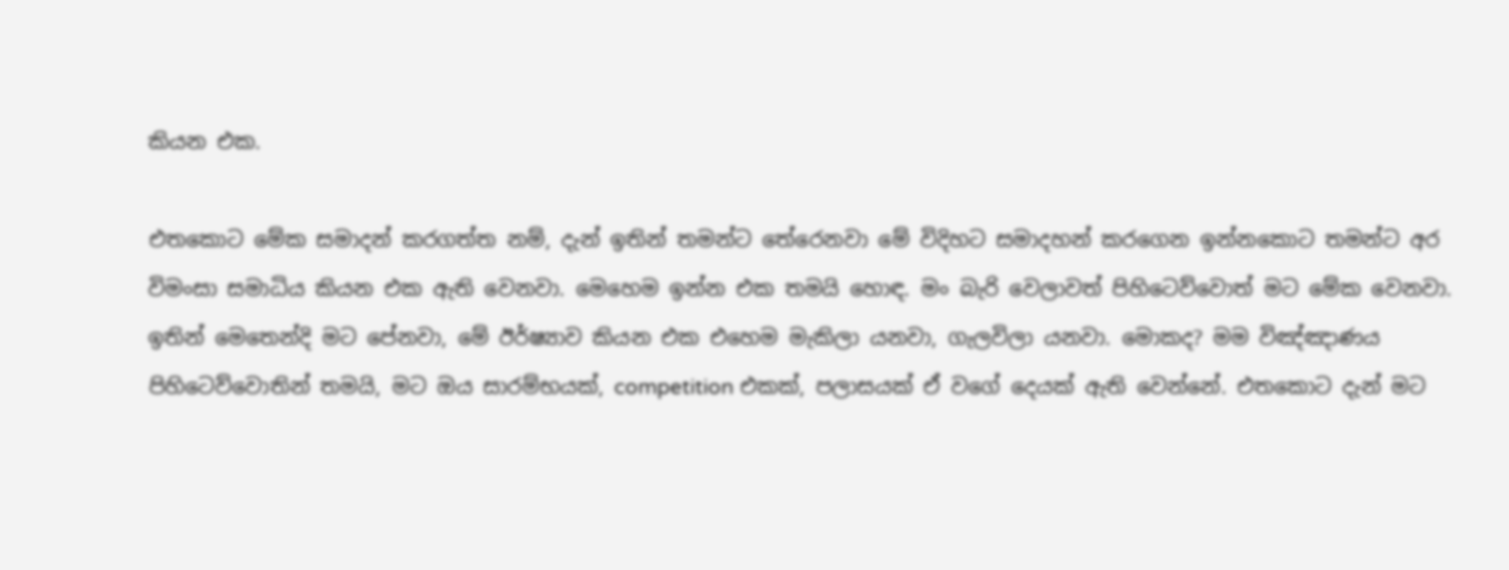කියන එක.

එතකොට මේක සමාදන් කරගත්ත නම්, දැන් ඉතින් තමන්ට තේරෙනවා මේ විදිහට සමාදහන් කරගෙන ඉන්නකොට තමන්ට අර විමංසා සමාධිය කියන එක ඇති වෙනවා. මෙහෙම ඉන්න එක තමයි හොඳ. මං බැරි වෙලාවත් පිහිටෙව්වොත් මට මේක වෙනවා. ඉතින් මෙතෙන්දි මට පේනවා, මේ ඊර්ෂ්‍යාව කියන එක එහෙම මැකිලා යනවා, ගැලවිලා යනවා. මොකද? මම විඤ්ඤාණය පිහිටෙව්වොතින් තමයි, මට ඔය සාරම්භයක්, competition එකක්, පලාසයක් ඒ වගේ දෙයක් ඇති වෙන්නේ. එතකොට දැන් මට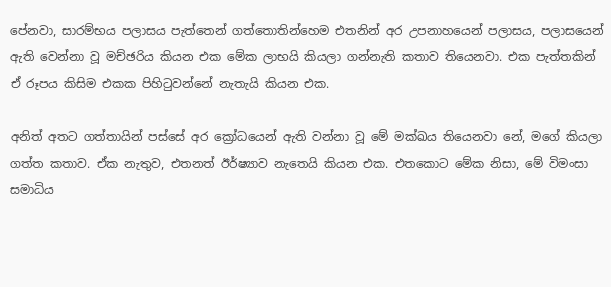පේනවා, සාරම්භය පලාසය පැත්තෙන් ගත්තොතින්හෙම එතනින් අර උපනාහයෙන් පලාසය, පලාසයෙන් ඇති වෙන්නා වූ මච්ඡරිය කියන එක මේක ලාභයි කියලා ගන්නැති කතාව තියෙනවා. එක පැත්තකින් ඒ රූපය කිසිම එකක පිහිටුවන්නේ නැතැයි කියන එක.

අනිත් අතට ගත්තායින් පස්සේ අර ක්‍රෝධයෙන් ඇති වන්නා වූ මේ මක්ඛය තියෙනවා නේ, මගේ කියලා ගත්ත කතාව. ඒක නැතුව, එතනත් ඊර්ෂ්‍යාව නැතෙයි කියන එක. එතකොට මේක නිසා, මේ විමංසා සමාධිය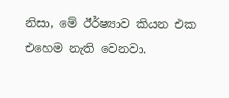නිසා, මේ ඊර්ෂ්‍යාව කියන එක එහෙම නැති වෙනවා.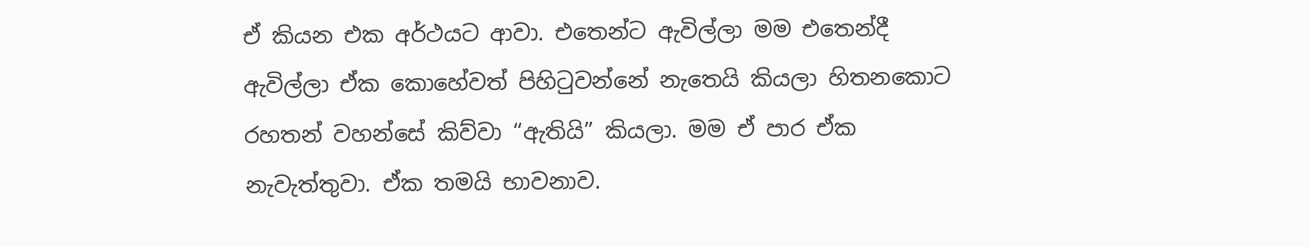ඒ කියන එක අර්ථයට ආවා. එතෙන්ට ඇවිල්ලා මම එතෙන්දී ඇවිල්ලා ඒක කොහේවත් පිහිටුවන්නේ නැතෙයි කියලා හිතනකොට රහතන් වහන්සේ කිව්වා “ඇතියි” කියලා. මම ඒ පාර ඒක නැවැත්තුවා. ඒක තමයි භාවනාව.